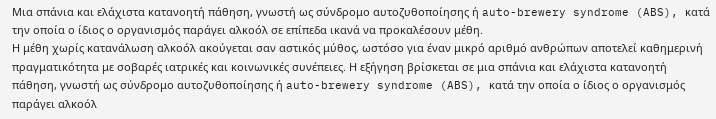Μια σπάνια και ελάχιστα κατανοητή πάθηση, γνωστή ως σύνδρομο αυτοζυθοποίησης ή auto-brewery syndrome (ABS), κατά την οποία ο ίδιος ο οργανισμός παράγει αλκοόλ σε επίπεδα ικανά να προκαλέσουν μέθη.
Η μέθη χωρίς κατανάλωση αλκοόλ ακούγεται σαν αστικός μύθος, ωστόσο για έναν μικρό αριθμό ανθρώπων αποτελεί καθημερινή πραγματικότητα με σοβαρές ιατρικές και κοινωνικές συνέπειες. Η εξήγηση βρίσκεται σε μια σπάνια και ελάχιστα κατανοητή πάθηση, γνωστή ως σύνδρομο αυτοζυθοποίησης ή auto-brewery syndrome (ABS), κατά την οποία ο ίδιος ο οργανισμός παράγει αλκοόλ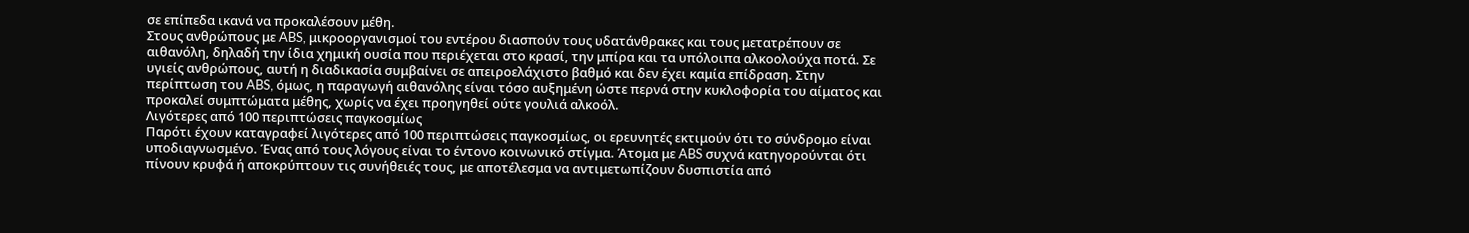σε επίπεδα ικανά να προκαλέσουν μέθη.
Στους ανθρώπους με ABS, μικροοργανισμοί του εντέρου διασπούν τους υδατάνθρακες και τους μετατρέπουν σε αιθανόλη, δηλαδή την ίδια χημική ουσία που περιέχεται στο κρασί, την μπίρα και τα υπόλοιπα αλκοολούχα ποτά. Σε υγιείς ανθρώπους, αυτή η διαδικασία συμβαίνει σε απειροελάχιστο βαθμό και δεν έχει καμία επίδραση. Στην περίπτωση του ABS, όμως, η παραγωγή αιθανόλης είναι τόσο αυξημένη ώστε περνά στην κυκλοφορία του αίματος και προκαλεί συμπτώματα μέθης, χωρίς να έχει προηγηθεί ούτε γουλιά αλκοόλ.
Λιγότερες από 100 περιπτώσεις παγκοσμίως
Παρότι έχουν καταγραφεί λιγότερες από 100 περιπτώσεις παγκοσμίως, οι ερευνητές εκτιμούν ότι το σύνδρομο είναι υποδιαγνωσμένο. Ένας από τους λόγους είναι το έντονο κοινωνικό στίγμα. Άτομα με ABS συχνά κατηγορούνται ότι πίνουν κρυφά ή αποκρύπτουν τις συνήθειές τους, με αποτέλεσμα να αντιμετωπίζουν δυσπιστία από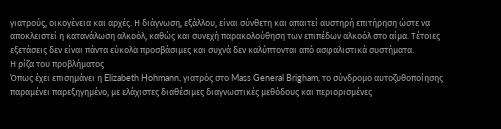γιατρούς, οικογένεια και αρχές. Η διάγνωση, εξάλλου, είναι σύνθετη και απαιτεί αυστηρή επιτήρηση ώστε να αποκλειστεί η κατανάλωση αλκοόλ, καθώς και συνεχή παρακολούθηση των επιπέδων αλκοόλ στο αίμα. Τέτοιες εξετάσεις δεν είναι πάντα εύκολα προσβάσιμες και συχνά δεν καλύπτονται από ασφαλιστικά συστήματα.
Η ρίζα του προβλήματος
Όπως έχει επισημάνει η Elizabeth Hohmann, γιατρός στο Mass General Brigham, το σύνδρομο αυτοζυθοποίησης παραμένει παρεξηγημένο, με ελάχιστες διαθέσιμες διαγνωστικές μεθόδους και περιορισμένες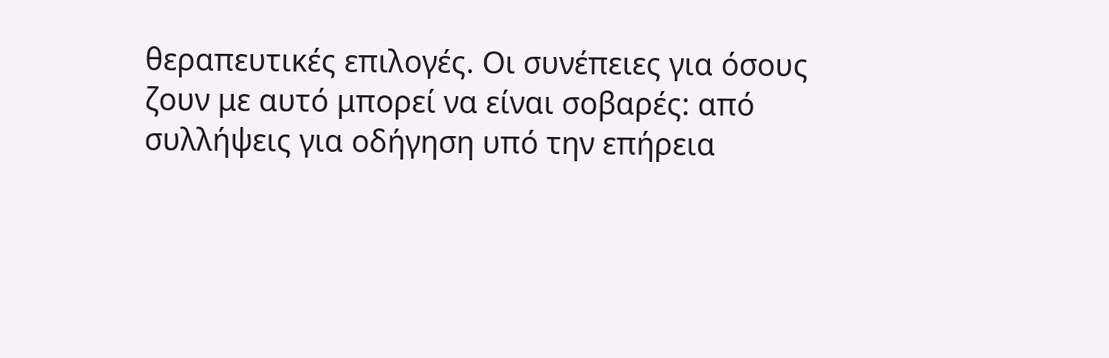θεραπευτικές επιλογές. Οι συνέπειες για όσους ζουν με αυτό μπορεί να είναι σοβαρές: από συλλήψεις για οδήγηση υπό την επήρεια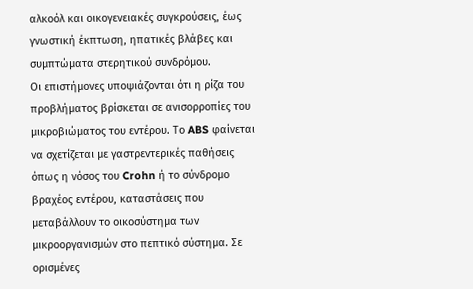αλκοόλ και οικογενειακές συγκρούσεις, έως γνωστική έκπτωση, ηπατικές βλάβες και συμπτώματα στερητικού συνδρόμου.
Οι επιστήμονες υποψιάζονται ότι η ρίζα του προβλήματος βρίσκεται σε ανισορροπίες του μικροβιώματος του εντέρου. Το ABS φαίνεται να σχετίζεται με γαστρεντερικές παθήσεις όπως η νόσος του Crohn ή το σύνδρομο βραχέος εντέρου, καταστάσεις που μεταβάλλουν το οικοσύστημα των μικροοργανισμών στο πεπτικό σύστημα. Σε ορισμένες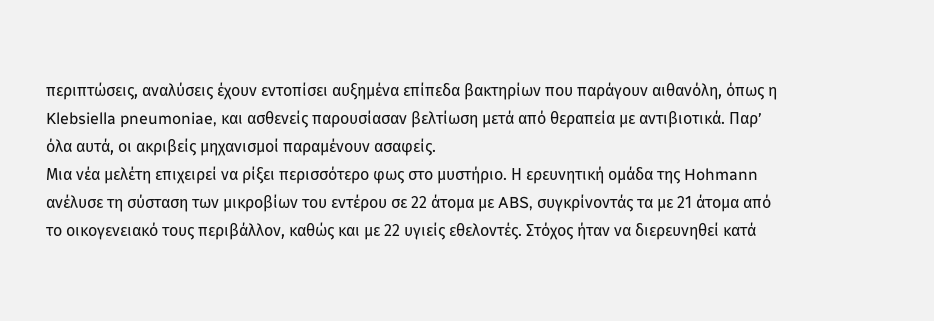περιπτώσεις, αναλύσεις έχουν εντοπίσει αυξημένα επίπεδα βακτηρίων που παράγουν αιθανόλη, όπως η Klebsiella pneumoniae, και ασθενείς παρουσίασαν βελτίωση μετά από θεραπεία με αντιβιοτικά. Παρ’ όλα αυτά, οι ακριβείς μηχανισμοί παραμένουν ασαφείς.
Μια νέα μελέτη επιχειρεί να ρίξει περισσότερο φως στο μυστήριο. Η ερευνητική ομάδα της Hohmann ανέλυσε τη σύσταση των μικροβίων του εντέρου σε 22 άτομα με ABS, συγκρίνοντάς τα με 21 άτομα από το οικογενειακό τους περιβάλλον, καθώς και με 22 υγιείς εθελοντές. Στόχος ήταν να διερευνηθεί κατά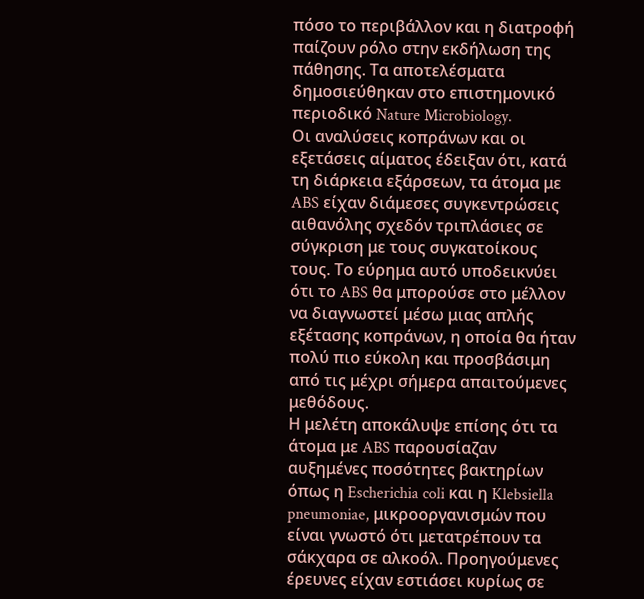πόσο το περιβάλλον και η διατροφή παίζουν ρόλο στην εκδήλωση της πάθησης. Τα αποτελέσματα δημοσιεύθηκαν στο επιστημονικό περιοδικό Nature Microbiology.
Οι αναλύσεις κοπράνων και οι εξετάσεις αίματος έδειξαν ότι, κατά τη διάρκεια εξάρσεων, τα άτομα με ABS είχαν διάμεσες συγκεντρώσεις αιθανόλης σχεδόν τριπλάσιες σε σύγκριση με τους συγκατοίκους τους. Το εύρημα αυτό υποδεικνύει ότι το ABS θα μπορούσε στο μέλλον να διαγνωστεί μέσω μιας απλής εξέτασης κοπράνων, η οποία θα ήταν πολύ πιο εύκολη και προσβάσιμη από τις μέχρι σήμερα απαιτούμενες μεθόδους.
Η μελέτη αποκάλυψε επίσης ότι τα άτομα με ABS παρουσίαζαν αυξημένες ποσότητες βακτηρίων όπως η Escherichia coli και η Klebsiella pneumoniae, μικροοργανισμών που είναι γνωστό ότι μετατρέπουν τα σάκχαρα σε αλκοόλ. Προηγούμενες έρευνες είχαν εστιάσει κυρίως σε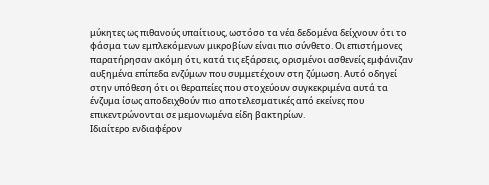μύκητες ως πιθανούς υπαίτιους, ωστόσο τα νέα δεδομένα δείχνουν ότι το φάσμα των εμπλεκόμενων μικροβίων είναι πιο σύνθετο. Οι επιστήμονες παρατήρησαν ακόμη ότι, κατά τις εξάρσεις, ορισμένοι ασθενείς εμφάνιζαν αυξημένα επίπεδα ενζύμων που συμμετέχουν στη ζύμωση. Αυτό οδηγεί στην υπόθεση ότι οι θεραπείες που στοχεύουν συγκεκριμένα αυτά τα ένζυμα ίσως αποδειχθούν πιο αποτελεσματικές από εκείνες που επικεντρώνονται σε μεμονωμένα είδη βακτηρίων.
Ιδιαίτερο ενδιαφέρον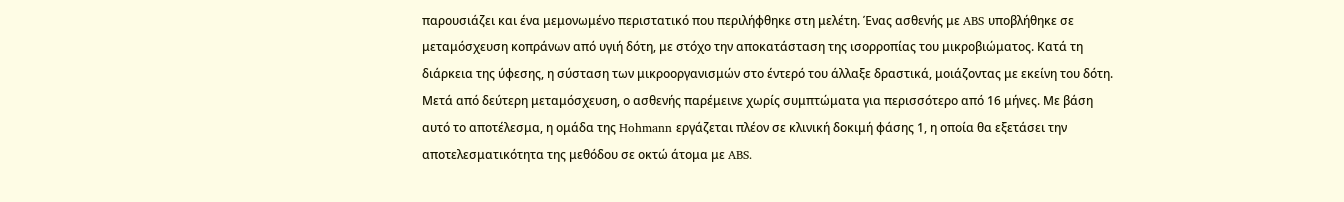παρουσιάζει και ένα μεμονωμένο περιστατικό που περιλήφθηκε στη μελέτη. Ένας ασθενής με ABS υποβλήθηκε σε μεταμόσχευση κοπράνων από υγιή δότη, με στόχο την αποκατάσταση της ισορροπίας του μικροβιώματος. Κατά τη διάρκεια της ύφεσης, η σύσταση των μικροοργανισμών στο έντερό του άλλαξε δραστικά, μοιάζοντας με εκείνη του δότη. Μετά από δεύτερη μεταμόσχευση, ο ασθενής παρέμεινε χωρίς συμπτώματα για περισσότερο από 16 μήνες. Με βάση αυτό το αποτέλεσμα, η ομάδα της Hohmann εργάζεται πλέον σε κλινική δοκιμή φάσης 1, η οποία θα εξετάσει την αποτελεσματικότητα της μεθόδου σε οκτώ άτομα με ABS.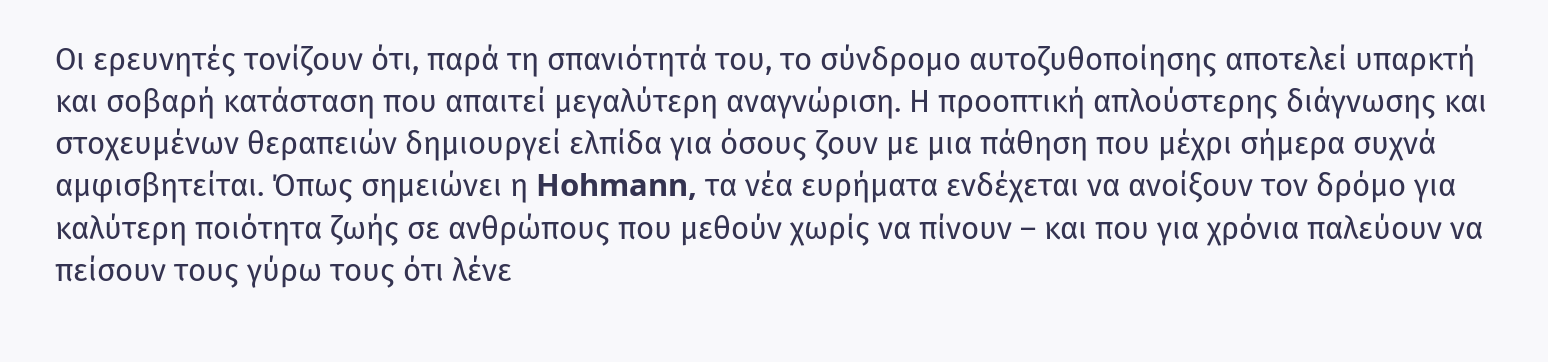Οι ερευνητές τονίζουν ότι, παρά τη σπανιότητά του, το σύνδρομο αυτοζυθοποίησης αποτελεί υπαρκτή και σοβαρή κατάσταση που απαιτεί μεγαλύτερη αναγνώριση. Η προοπτική απλούστερης διάγνωσης και στοχευμένων θεραπειών δημιουργεί ελπίδα για όσους ζουν με μια πάθηση που μέχρι σήμερα συχνά αμφισβητείται. Όπως σημειώνει η Hohmann, τα νέα ευρήματα ενδέχεται να ανοίξουν τον δρόμο για καλύτερη ποιότητα ζωής σε ανθρώπους που μεθούν χωρίς να πίνουν – και που για χρόνια παλεύουν να πείσουν τους γύρω τους ότι λένε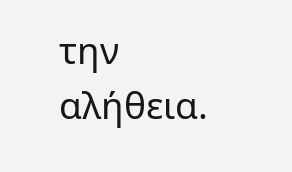την αλήθεια.